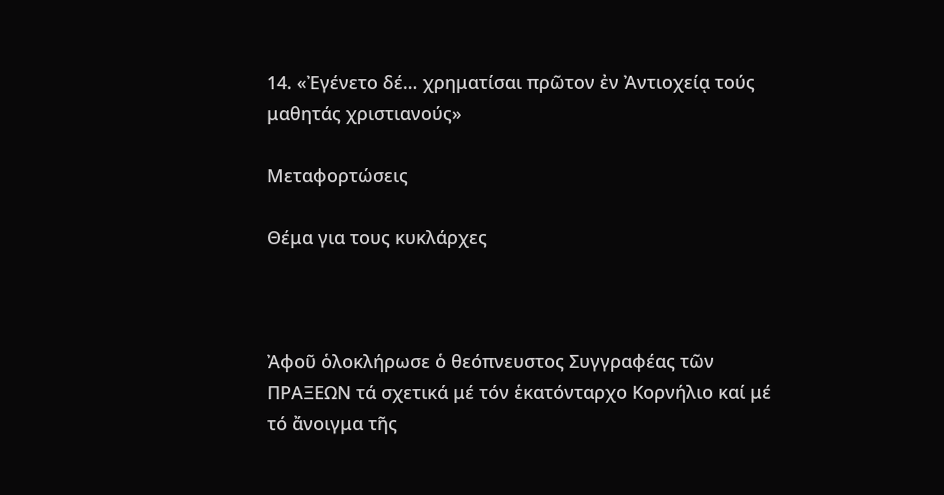14. «Ἐγένετο δέ… χρηματίσαι πρῶτον ἐν Ἀντιοχείᾳ τούς μαθητάς χριστιανούς»

Μεταφορτώσεις

Θέμα για τους κυκλάρχες



Ἀφοῦ ὁλοκλήρωσε ὁ θεόπνευστος Συγγραφέας τῶν ΠΡΑΞΕΩΝ τά σχετικά μέ τόν ἑκατόνταρχο Κορνήλιο καί μέ τό ἄνοιγμα τῆς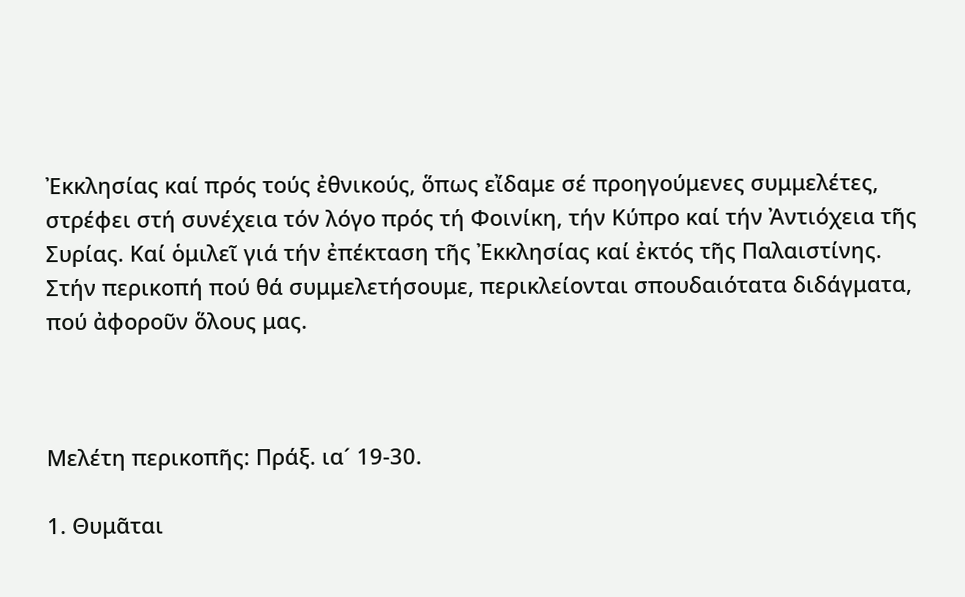Ἐκκλησίας καί πρός τούς ἐθνικούς, ὅπως εἴδαμε σέ προηγούμενες συμμελέτες, στρέφει στή συνέχεια τόν λόγο πρός τή Φοινίκη, τήν Κύπρο καί τήν Ἀντιόχεια τῆς Συρίας. Καί ὁμιλεῖ γιά τήν ἐπέκταση τῆς Ἐκκλησίας καί ἐκτός τῆς Παλαιστίνης. Στήν περικοπή πού θά συμμελετήσουμε, περικλείονται σπουδαιότατα διδάγματα, πού ἀφοροῦν ὅλους μας.



Μελέτη περικοπῆς: Πράξ. ια´ 19-30.

1. Θυμᾶται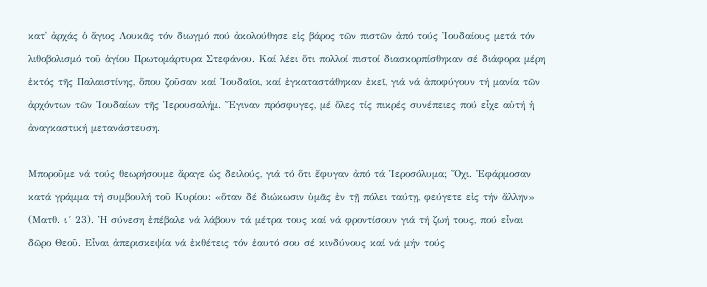κατ᾿ ἀρχάς ὁ ἅγιος Λουκᾶς τόν διωγμό πού ἀκολούθησε εἰς βάρος τῶν πιστῶν ἀπό τούς Ἰουδαίους μετά τόν λιθοβολισμό τοῦ ἁγίου Πρωτομάρτυρα Στεφάνου. Καί λέει ὅτι πολλοί πιστοί διασκορπίσθηκαν σέ διάφορα μέρη ἐκτός τῆς Παλαιστίνης, ὅπου ζοῦσαν καί Ἰουδαῖοι, καί ἐγκαταστάθηκαν ἐκεῖ, γιά νά ἀποφύγουν τή μανία τῶν ἀρχόντων τῶν Ἰουδαίων τῆς Ἱερουσαλήμ. Ἔγιναν πρόσφυγες, μέ ὅλες τίς πικρές συνέπειες πού εἶχε αὐτή ἡ ἀναγκαστική μετανάστευση.

Μποροῦμε νά τούς θεωρήσουμε ἄραγε ὡς δειλούς, γιά τό ὅτι ἔφυγαν ἀπό τά Ἱεροσόλυμα; Ὄχι. Ἐφάρμοσαν κατά γράμμα τή συμβουλή τοῦ Κυρίου: «ὅταν δέ διώκωσιν ὑμᾶς ἐν τῇ πόλει ταύτῃ, φεύγετε εἰς τήν ἄλλην» (Ματθ. ι´ 23). Ἡ σύνεση ἐπέβαλε νά λάβουν τά μέτρα τους καί νά φροντίσουν γιά τή ζωή τους, πού εἶναι δῶρο Θεοῦ. Εἶναι ἀπερισκεψία νά ἐκθέτεις τόν ἑαυτό σου σέ κινδύνους καί νά μήν τούς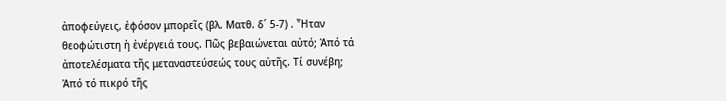ἀποφεύγεις, ἐφόσον μπορεῖς (βλ. Ματθ. δ´ 5-7) . Ἦταν θεοφώτιστη ἡ ἐνέργειά τους. Πῶς βεβαιώνεται αὐτό; Ἀπό τά ἀποτελέσματα τῆς μεταναστεύσεώς τους αὐτῆς. Τί συνέβη; Ἀπό τό πικρό τῆς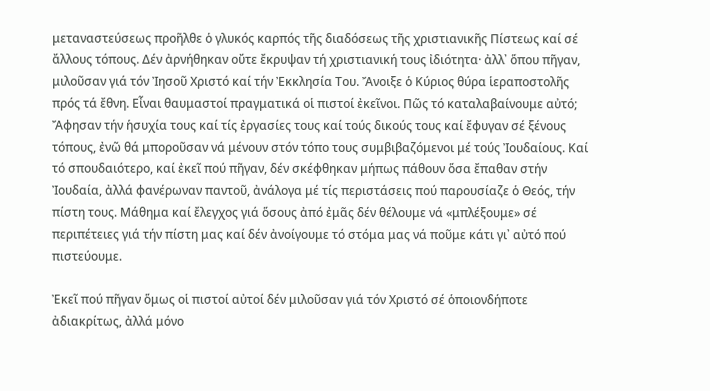μεταναστεύσεως προῆλθε ὁ γλυκός καρπός τῆς διαδόσεως τῆς χριστιανικῆς Πίστεως καί σέ ἄλλους τόπους. Δέν ἀρνήθηκαν οὔτε ἔκρυψαν τή χριστιανική τους ἰδιότητα· ἀλλ᾿ ὅπου πῆγαν, μιλοῦσαν γιά τόν Ἰησοῦ Χριστό καί τήν Ἐκκλησία Του. Ἄνοιξε ὁ Κύριος θύρα ἱεραποστολῆς πρός τά ἔθνη. Εἶναι θαυμαστοί πραγματικά οἱ πιστοί ἐκεῖνοι. Πῶς τό καταλαβαίνουμε αὐτό; Ἄφησαν τήν ἡσυχία τους καί τίς ἐργασίες τους καί τούς δικούς τους καί ἔφυγαν σέ ξένους τόπους, ἐνῶ θά μποροῦσαν νά μένουν στόν τόπο τους συμβιβαζόμενοι μέ τούς Ἰουδαίους. Καί τό σπουδαιότερο, καί ἐκεῖ πού πῆγαν, δέν σκέφθηκαν μήπως πάθουν ὅσα ἔπαθαν στήν Ἰουδαία, ἀλλά φανέρωναν παντοῦ, ἀνάλογα μέ τίς περιστάσεις πού παρουσίαζε ὁ Θεός, τήν πίστη τους. Μάθημα καί ἔλεγχος γιά ὅσους ἀπό ἐμᾶς δέν θέλουμε νά «μπλέξουμε» σέ περιπέτειες γιά τήν πίστη μας καί δέν ἀνοίγουμε τό στόμα μας νά ποῦμε κάτι γι᾿ αὐτό πού πιστεύουμε.

Ἐκεῖ πού πῆγαν ὅμως οἱ πιστοί αὐτοί δέν μιλοῦσαν γιά τόν Χριστό σέ ὁποιονδήποτε ἀδιακρίτως, ἀλλά μόνο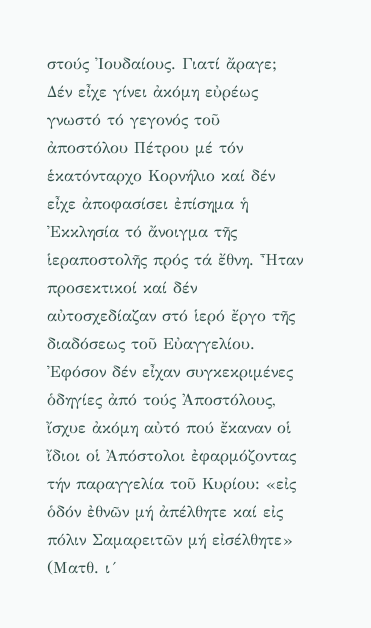στούς Ἰουδαίους. Γιατί ἄραγε; Δέν εἶχε γίνει ἀκόμη εὐρέως γνωστό τό γεγονός τοῦ ἀποστόλου Πέτρου μέ τόν ἑκατόνταρχο Κορνήλιο καί δέν εἶχε ἀποφασίσει ἐπίσημα ἡ Ἐκκλησία τό ἄνοιγμα τῆς ἱεραποστολῆς πρός τά ἔθνη. Ἦταν προσεκτικοί καί δέν αὐτοσχεδίαζαν στό ἱερό ἔργο τῆς διαδόσεως τοῦ Εὐαγγελίου. Ἐφόσον δέν εἶχαν συγκεκριμένες ὁδηγίες ἀπό τούς Ἀποστόλους, ἴσχυε ἀκόμη αὐτό πού ἔκαναν οἱ ἴδιοι οἱ Ἀπόστολοι ἐφαρμόζοντας τήν παραγγελία τοῦ Κυρίου: «εἰς ὁδόν ἐθνῶν μή ἀπέλθητε καί εἰς πόλιν Σαμαρειτῶν μή εἰσέλθητε» (Ματθ. ι´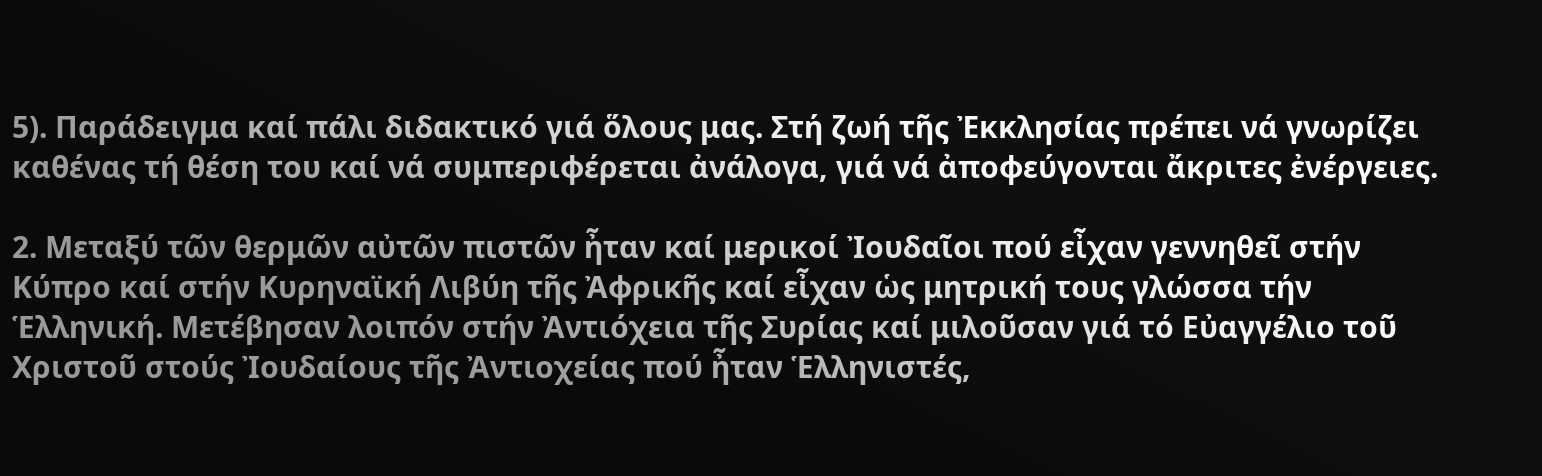5). Παράδειγμα καί πάλι διδακτικό γιά ὅλους μας. Στή ζωή τῆς Ἐκκλησίας πρέπει νά γνωρίζει καθένας τή θέση του καί νά συμπεριφέρεται ἀνάλογα, γιά νά ἀποφεύγονται ἄκριτες ἐνέργειες.

2. Μεταξύ τῶν θερμῶν αὐτῶν πιστῶν ἦταν καί μερικοί Ἰουδαῖοι πού εἶχαν γεννηθεῖ στήν Κύπρο καί στήν Κυρηναϊκή Λιβύη τῆς Ἀφρικῆς καί εἶχαν ὡς μητρική τους γλώσσα τήν Ἑλληνική. Μετέβησαν λοιπόν στήν Ἀντιόχεια τῆς Συρίας καί μιλοῦσαν γιά τό Εὐαγγέλιο τοῦ Χριστοῦ στούς Ἰουδαίους τῆς Ἀντιοχείας πού ἦταν Ἑλληνιστές,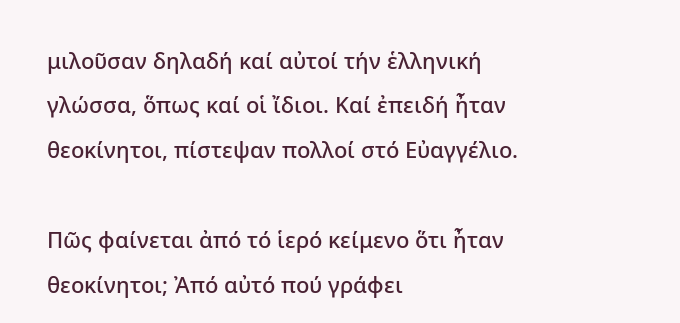μιλοῦσαν δηλαδή καί αὐτοί τήν ἑλληνική γλώσσα, ὅπως καί οἱ ἴδιοι. Καί ἐπειδή ἦταν θεοκίνητοι, πίστεψαν πολλοί στό Εὐαγγέλιο.

Πῶς φαίνεται ἀπό τό ἱερό κείμενο ὅτι ἦταν θεοκίνητοι; Ἀπό αὐτό πού γράφει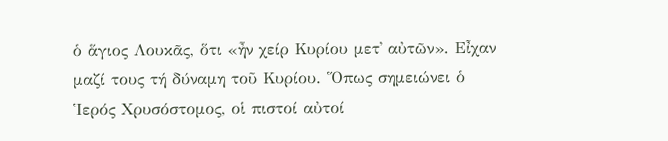ὁ ἅγιος Λουκᾶς, ὅτι «ἦν χείρ Κυρίου μετ᾿ αὐτῶν». Εἶχαν μαζί τους τή δύναμη τοῦ Κυρίου. Ὅπως σημειώνει ὁ Ἱερός Χρυσόστομος, οἱ πιστοί αὐτοί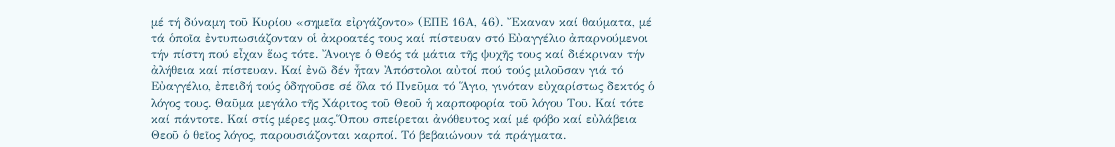μέ τή δύναμη τοῦ Κυρίου «σημεῖα εἰργάζοντο» (ΕΠΕ 16Α, 46). Ἔκαναν καί θαύματα, μέ τά ὁποῖα ἐντυπωσιάζονταν οἱ ἀκροατές τους καί πίστευαν στό Εὐαγγέλιο ἀπαρνούμενοι τήν πίστη πού εἶχαν ἕως τότε. Ἄνοιγε ὁ Θεός τά μάτια τῆς ψυχῆς τους καί διέκριναν τήν ἀλήθεια καί πίστευαν. Καί ἐνῶ δέν ἦταν Ἀπόστολοι αὐτοί πού τούς μιλοῦσαν γιά τό Εὐαγγέλιο, ἐπειδή τούς ὁδηγοῦσε σέ ὅλα τό Πνεῦμα τό Ἅγιο, γινόταν εὐχαρίστως δεκτός ὁ λόγος τους. Θαῦμα μεγάλο τῆς Χάριτος τοῦ Θεοῦ ἡ καρποφορία τοῦ λόγου Του. Καί τότε καί πάντοτε. Καί στίς μέρες μας.Ὅπου σπείρεται ἀνόθευτος καί μέ φόβο καί εὐλάβεια Θεοῦ ὁ θεῖος λόγος, παρουσιάζονται καρποί. Τό βεβαιώνουν τά πράγματα.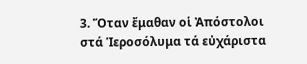3. Ὅταν ἔμαθαν οἱ Ἀπόστολοι στά Ἱεροσόλυμα τά εὐχάριστα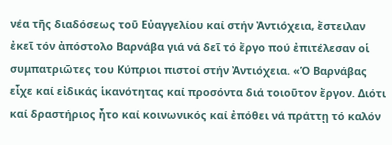νέα τῆς διαδόσεως τοῦ Εὐαγγελίου καί στήν Ἀντιόχεια, ἔστειλαν ἐκεῖ τόν ἀπόστολο Βαρνάβα γιά νά δεῖ τό ἔργο πού ἐπιτέλεσαν οἱ συμπατριῶτες του Κύπριοι πιστοί στήν Ἀντιόχεια. «Ὁ Βαρνάβας εἶχε καί εἰδικάς ἱκανότητας καί προσόντα διά τοιοῦτον ἔργον. Διότι καί δραστήριος ἦτο καί κοινωνικός καί ἐπόθει νά πράττῃ τό καλόν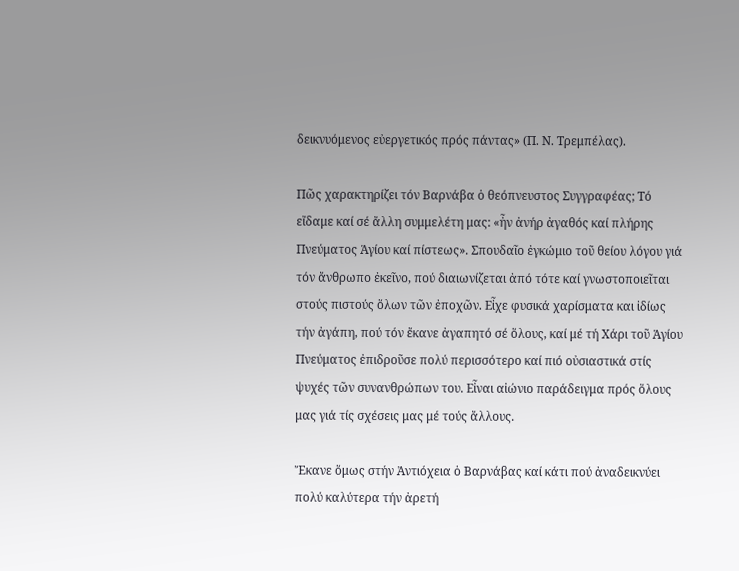δεικνυόμενος εὐεργετικός πρός πάντας» (Π. Ν. Τρεμπέλας).

Πῶς χαρακτηρίζει τόν Βαρνάβα ὁ θεόπνευστος Συγγραφέας; Τό εἴδαμε καί σέ ἄλλη συμμελέτη μας: «ἦν ἀνήρ ἀγαθός καί πλήρης Πνεύματος Ἁγίου καί πίστεως». Σπουδαῖο ἐγκώμιο τοῦ θείου λόγου γιά τόν ἄνθρωπο ἐκεῖνο, πού διαιωνίζεται ἀπό τότε καί γνωστοποιεῖται στούς πιστούς ὅλων τῶν ἐποχῶν. Εἶχε φυσικά χαρίσματα και ἰδίως τήν ἀγάπη, πού τόν ἔκανε ἀγαπητό σέ ὅλους, καί μέ τή Χάρι τοῦ Ἁγίου Πνεύματος ἐπιδροῦσε πολύ περισσότερο καί πιό οὐσιαστικά στίς ψυχές τῶν συνανθρώπων του. Εἶναι αἰώνιο παράδειγμα πρός ὅλους μας γιά τίς σχέσεις μας μέ τούς ἄλλους.

Ἔκανε ὅμως στήν Ἀντιόχεια ὁ Βαρνάβας καί κάτι πού ἀναδεικνύει πολύ καλύτερα τήν ἀρετή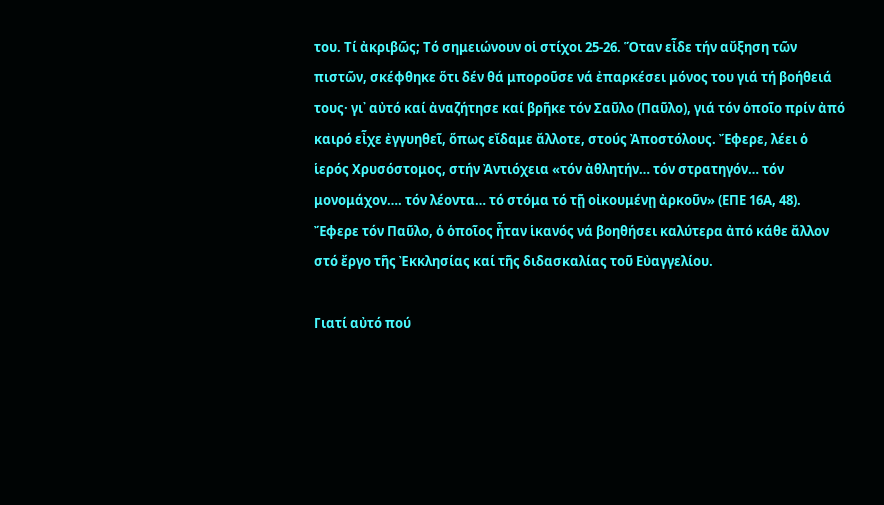του. Τί ἀκριβῶς; Τό σημειώνουν οἱ στίχοι 25-26. Ὅταν εἶδε τήν αὔξηση τῶν πιστῶν, σκέφθηκε ὅτι δέν θά μποροῦσε νά ἐπαρκέσει μόνος του γιά τή βοήθειά τους· γι᾿ αὐτό καί ἀναζήτησε καί βρῆκε τόν Σαῦλο (Παῦλο), γιά τόν ὁποῖο πρίν ἀπό καιρό εἶχε ἐγγυηθεῖ, ὅπως εἴδαμε ἄλλοτε, στούς Ἀποστόλους. Ἔφερε, λέει ὁ ἱερός Χρυσόστομος, στήν Ἀντιόχεια «τόν ἀθλητήν… τόν στρατηγόν… τόν μονομάχον…. τόν λέοντα… τό στόμα τό τῇ οἰκουμένῃ ἀρκοῦν» (ΕΠΕ 16Α, 48). Ἔφερε τόν Παῦλο, ὁ ὁποῖος ἦταν ἱκανός νά βοηθήσει καλύτερα ἀπό κάθε ἄλλον στό ἔργο τῆς Ἐκκλησίας καί τῆς διδασκαλίας τοῦ Εὐαγγελίου.

Γιατί αὐτό πού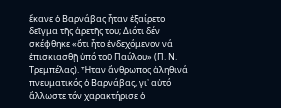ἔκανε ὁ Βαρνάβας ἦταν ἐξαίρετο δεῖγμα τῆς ἀρετῆς του; Διότι δέν σκέφθηκε «ὅτι ἦτο ἐνδεχόμενον νά ἐπισκιασθῇ ὑπό τοῦ Παύλου» (Π. Ν. Τρεμπέλας). Ἦταν ἄνθρωπος ἀληθινά πνευματικός ὁ Βαρνάβας, γι᾿ αὐτό ἄλλωστε τόν χαρακτήρισε ὁ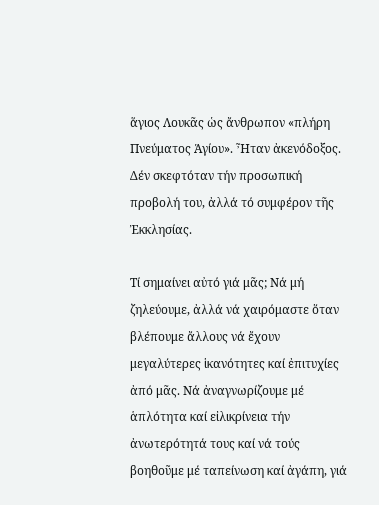ἅγιος Λουκᾶς ὡς ἄνθρωπον «πλήρη Πνεύματος Ἁγίου». Ἦταν ἀκενόδοξος. Δέν σκεφτόταν τήν προσωπική προβολή του, ἀλλά τό συμφέρον τῆς Ἐκκλησίας.

Τί σημαίνει αὐτό γιά μᾶς; Νά μή ζηλεύουμε, ἀλλά νά χαιρόμαστε ὅταν βλέπουμε ἄλλους νά ἔχουν μεγαλύτερες ἱκανότητες καί ἐπιτυχίες ἀπό μᾶς. Νά ἀναγνωρίζουμε μέ ἁπλότητα καί εἰλικρίνεια τήν ἀνωτερότητά τους καί νά τούς βοηθοῦμε μέ ταπείνωση καί ἀγάπη, γιά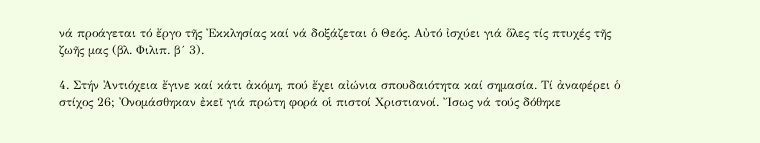νά προάγεται τό ἔργο τῆς Ἐκκλησίας καί νά δοξάζεται ὁ Θεός. Αὐτό ἰσχύει γιά ὅλες τίς πτυχές τῆς ζωῆς μας (βλ. Φιλιπ. β´ 3).

4. Στήν Ἀντιόχεια ἔγινε καί κάτι ἀκόμη, πού ἔχει αἰώνια σπουδαιότητα καί σημασία. Τί ἀναφέρει ὁ στίχος 26; Ὀνομάσθηκαν ἐκεῖ γιά πρώτη φορά οἱ πιστοί Χριστιανοί. Ἴσως νά τούς δόθηκε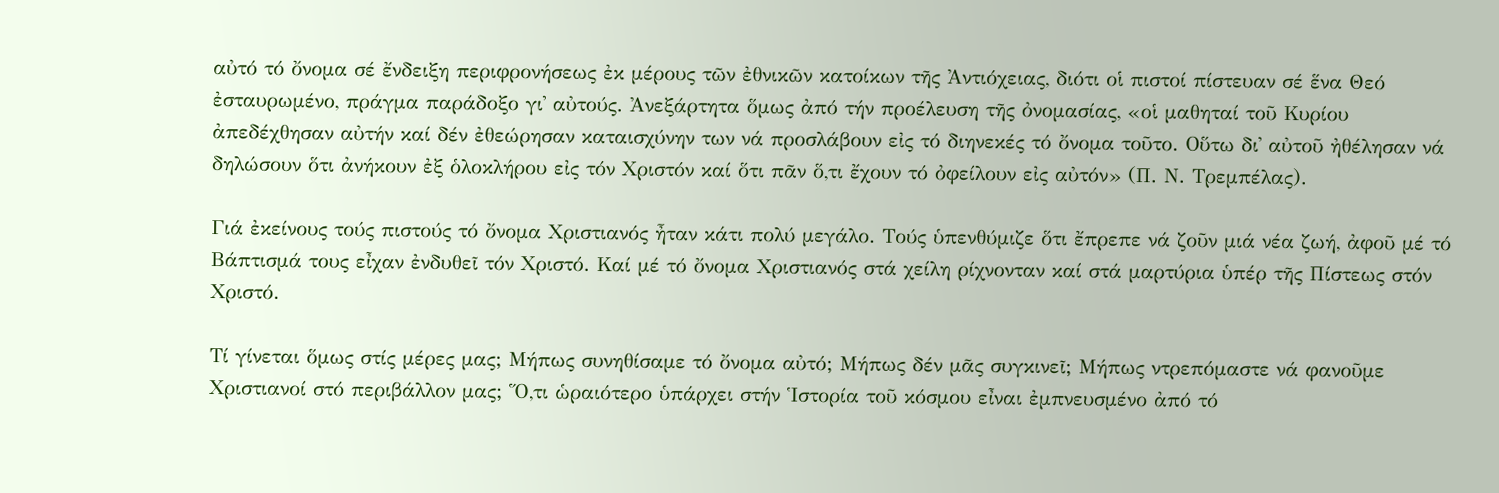αὐτό τό ὄνομα σέ ἔνδειξη περιφρονήσεως ἐκ μέρους τῶν ἐθνικῶν κατοίκων τῆς Ἀντιόχειας, διότι οἱ πιστοί πίστευαν σέ ἕνα Θεό ἐσταυρωμένο, πράγμα παράδοξο γι᾿ αὐτούς. Ἀνεξάρτητα ὅμως ἀπό τήν προέλευση τῆς ὀνομασίας, «οἱ μαθηταί τοῦ Κυρίου ἀπεδέχθησαν αὐτήν καί δέν ἐθεώρησαν καταισχύνην των νά προσλάβουν εἰς τό διηνεκές τό ὄνομα τοῦτο. Οὕτω δι᾿ αὐτοῦ ἠθέλησαν νά δηλώσουν ὅτι ἀνήκουν ἐξ ὁλοκλήρου εἰς τόν Χριστόν καί ὅτι πᾶν ὅ,τι ἔχουν τό ὀφείλουν εἰς αὐτόν» (Π. Ν. Τρεμπέλας).

Γιά ἐκείνους τούς πιστούς τό ὄνομα Χριστιανός ἦταν κάτι πολύ μεγάλο. Τούς ὑπενθύμιζε ὅτι ἔπρεπε νά ζοῦν μιά νέα ζωή, ἀφοῦ μέ τό Βάπτισμά τους εἶχαν ἐνδυθεῖ τόν Χριστό. Καί μέ τό ὄνομα Χριστιανός στά χείλη ρίχνονταν καί στά μαρτύρια ὑπέρ τῆς Πίστεως στόν Χριστό.

Τί γίνεται ὅμως στίς μέρες μας; Μήπως συνηθίσαμε τό ὄνομα αὐτό; Μήπως δέν μᾶς συγκινεῖ; Μήπως ντρεπόμαστε νά φανοῦμε Χριστιανοί στό περιβάλλον μας; Ὅ,τι ὡραιότερο ὑπάρχει στήν Ἱστορία τοῦ κόσμου εἶναι ἐμπνευσμένο ἀπό τό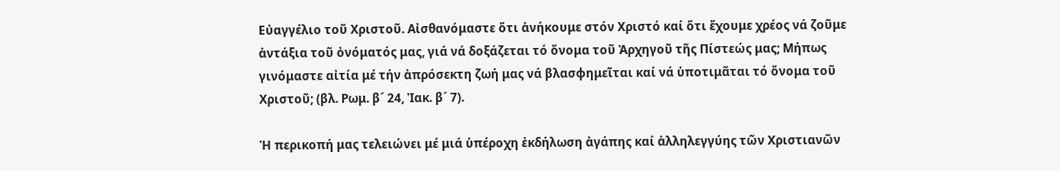Εὐαγγέλιο τοῦ Χριστοῦ. Αἰσθανόμαστε ὅτι ἀνήκουμε στόν Χριστό καί ὅτι ἔχουμε χρέος νά ζοῦμε ἀντάξια τοῦ ὀνόματός μας, γιά νά δοξάζεται τό ὄνομα τοῦ Ἀρχηγοῦ τῆς Πίστεώς μας; Μήπως γινόμαστε αἰτία μέ τήν ἀπρόσεκτη ζωή μας νά βλασφημεῖται καί νά ὑποτιμᾶται τό ὄνομα τοῦ Χριστοῦ; (βλ. Ρωμ. β´ 24, Ἰακ. β´ 7).

Ἡ περικοπή μας τελειώνει μέ μιά ὑπέροχη ἐκδήλωση ἀγάπης καί ἀλληλεγγύης τῶν Χριστιανῶν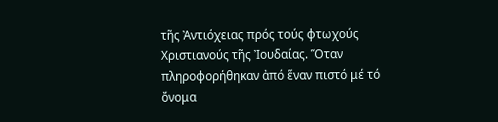τῆς Ἀντιόχειας πρός τούς φτωχούς Χριστιανούς τῆς Ἰουδαίας. Ὅταν πληροφορήθηκαν ἀπό ἕναν πιστό μέ τό ὄνομα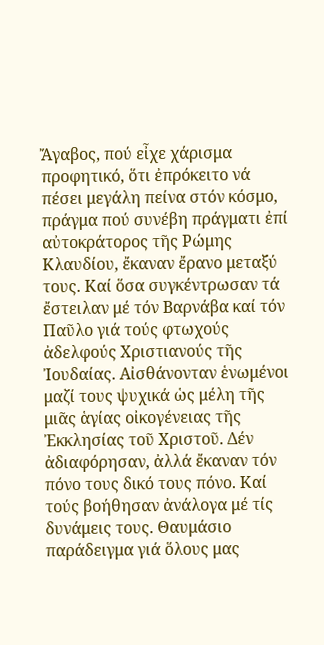Ἄγαβος, πού εἶχε χάρισμα προφητικό, ὅτι ἐπρόκειτο νά πέσει μεγάλη πείνα στόν κόσμο, πράγμα πού συνέβη πράγματι ἐπί αὐτοκράτορος τῆς Ρώμης Κλαυδίου, ἔκαναν ἔρανο μεταξύ τους. Καί ὅσα συγκέντρωσαν τά ἔστειλαν μέ τόν Βαρνάβα καί τόν Παῦλο γιά τούς φτωχούς ἀδελφούς Χριστιανούς τῆς Ἰουδαίας. Αἰσθάνονταν ἑνωμένοι μαζί τους ψυχικά ὡς μέλη τῆς μιᾶς ἁγίας οἰκογένειας τῆς Ἐκκλησίας τοῦ Χριστοῦ. Δέν ἀδιαφόρησαν, ἀλλά ἔκαναν τόν πόνο τους δικό τους πόνο. Καί τούς βοήθησαν ἀνάλογα μέ τίς δυνάμεις τους. Θαυμάσιο παράδειγμα γιά ὅλους μας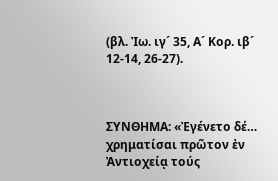(βλ. Ἰω. ιγ´ 35, Α´ Κορ. ιβ´ 12-14, 26-27).



ΣΥΝΘΗΜΑ: «Ἐγένετο δέ… χρηματίσαι πρῶτον ἐν Ἀντιοχείᾳ τούς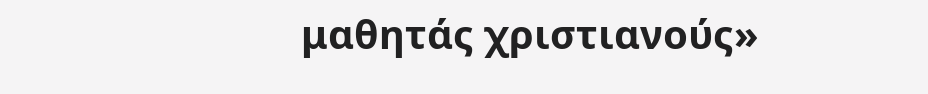μαθητάς χριστιανούς»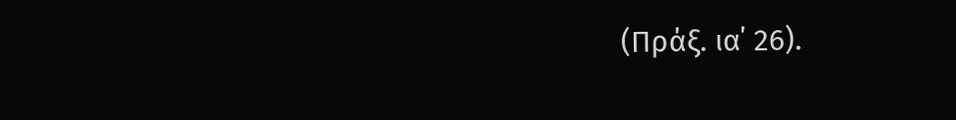(Πράξ. ια΄ 26).